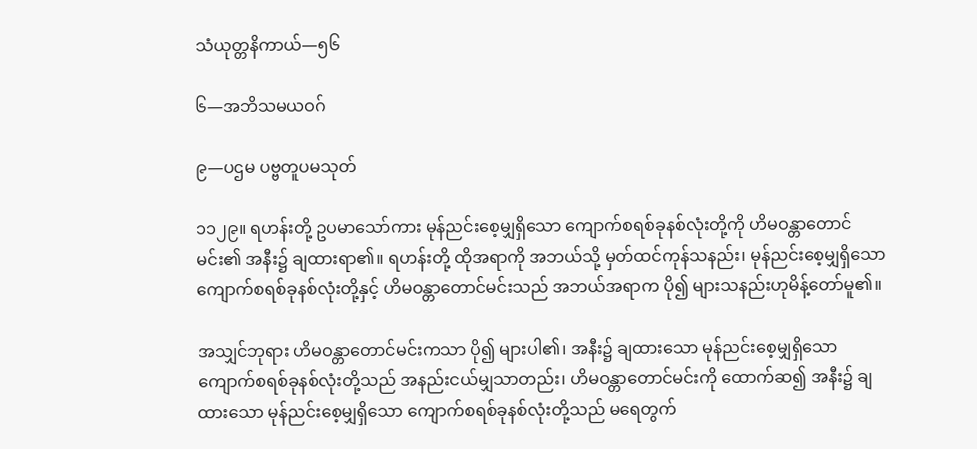သံယုတ္တနိကာယ်—၅၆

၆—အဘိသမယဝဂ်

၉—ပဌမ ပဗ္ဗတူပမသုတ်

၁၁၂၉။ ရဟန်းတို့ ဥပမာသော်ကား မုန်ညင်းစေ့မျှရှိသော ကျောက်စရစ်ခုနစ်လုံးတို့ကို ဟိမဝန္တာတောင်မင်း၏ အနီး၌ ချထားရာ၏။ ရဟန်းတို့ ထိုအရာကို အဘယ်သို့ မှတ်ထင်ကုန်သနည်း၊ မုန်ညင်းစေ့မျှရှိသော ကျောက်စရစ်ခုနစ်လုံးတို့နှင့် ဟိမဝန္တာတောင်မင်းသည် အဘယ်အရာက ပို၍ များသနည်းဟုမိန့်တော်မူ၏။

အသျှင်ဘုရား ဟိမဝန္တာတောင်မင်းကသာ ပို၍ များပါ၏၊ အနီး၌ ချထားသော မုန်ညင်းစေ့မျှရှိသောကျောက်စရစ်ခုနစ်လုံးတို့သည် အနည်းငယ်မျှသာတည်း၊ ဟိမဝန္တာတောင်မင်းကို ထောက်ဆ၍ အနီး၌ ချထားသော မုန်ညင်းစေ့မျှရှိသော ကျောက်စရစ်ခုနစ်လုံးတို့သည် မရေတွက်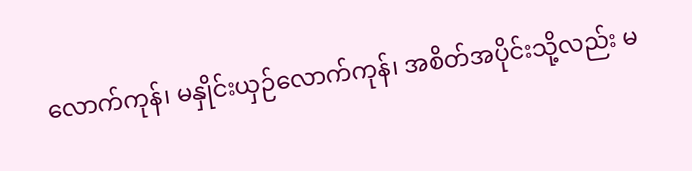လောက်ကုန်၊ မနှိုင်းယှဉ်လောက်ကုန်၊ အစိတ်အပိုင်းသို့လည်း မ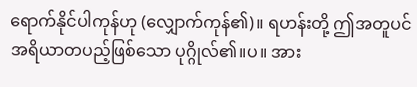ရောက်နိုင်ပါကုန်ဟု (လျှောက်ကုန်၏)။ ရဟန်းတို့ ဤအတူပင် အရိယာတပည့်ဖြစ်သော ပုဂ္ဂိုလ်၏။ပ။ အား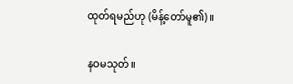ထုတ်ရမည်ဟု (မိန့်တော်မူ၏)။

နဝမသုတ်။